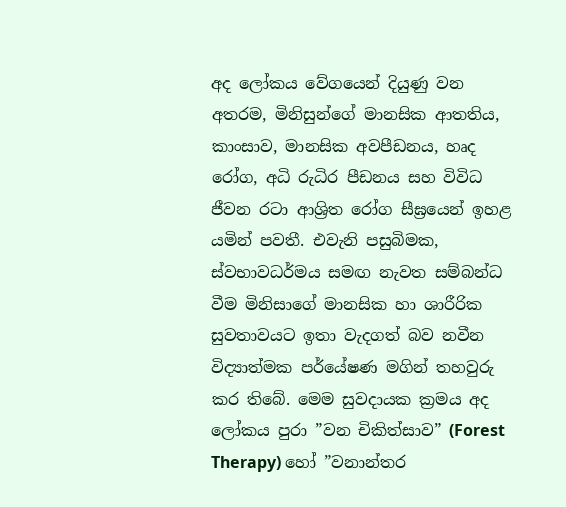අද ලෝකය වේගයෙන් දියුණු වන අතරම, මිනිසුන්ගේ මානසික ආතතිය, කාංසාව, මානසික අවපීඩනය, හෘද රෝග, අධි රුධිර පීඩනය සහ විවිධ ජීවන රටා ආශ්‍රිත රෝග සීඝ්‍රයෙන් ඉහළ යමින් පවතී. එවැනි පසුබිමක, ස්වභාවධර්මය සමඟ නැවත සම්බන්ධ වීම මිනිසාගේ මානසික හා ශාරීරික සුවතාවයට ඉතා වැදගත් බව නවීන විද්‍යාත්මක පර්‌යේෂණ මගින් තහවුරු කර තිබේ. මෙම සුවදායක ක්‍රමය අද ලෝකය පුරා ”වන චිකිත්සාව” (Forest Therapy) හෝ ”වනාන්තර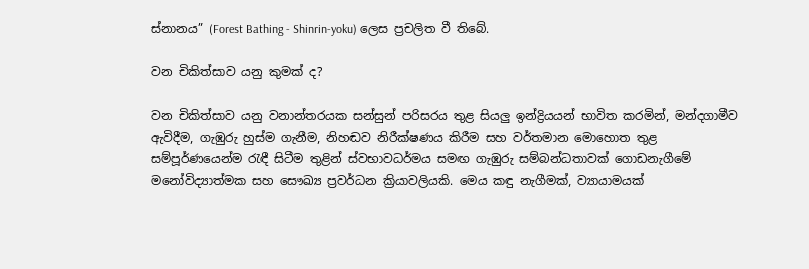ස්නානය” (Forest Bathing - Shinrin-yoku) ලෙස ප්‍රචලිත වී තිබේ.

වන චිකිත්සාව යනු කුමක් ද?

වන චිකිත්සාව යනු වනාන්තරයක සන්සුන් පරිසරය තුළ සියලු‍ ඉන්ද්‍රියයන් භාවිත කරමින්, මන්දගාමීව ඇවිදීම, ගැඹුරු හුස්ම ගැනීම, නිහඬව නිරීක්ෂණය කිරීම සහ වර්තමාන මොහොත තුළ සම්පූර්ණයෙන්ම රැඳී සිටීම තුළින් ස්වභාවධර්මය සමඟ ගැඹුරු සම්බන්ධතාවක් ගොඩනැගීමේ මනෝවිද්‍යාත්මක සහ සෞඛ්‍ය ප්‍රවර්ධන ක්‍රියාවලියකි. මෙය කඳු නැගීමක්, ව්‍යායාමයක්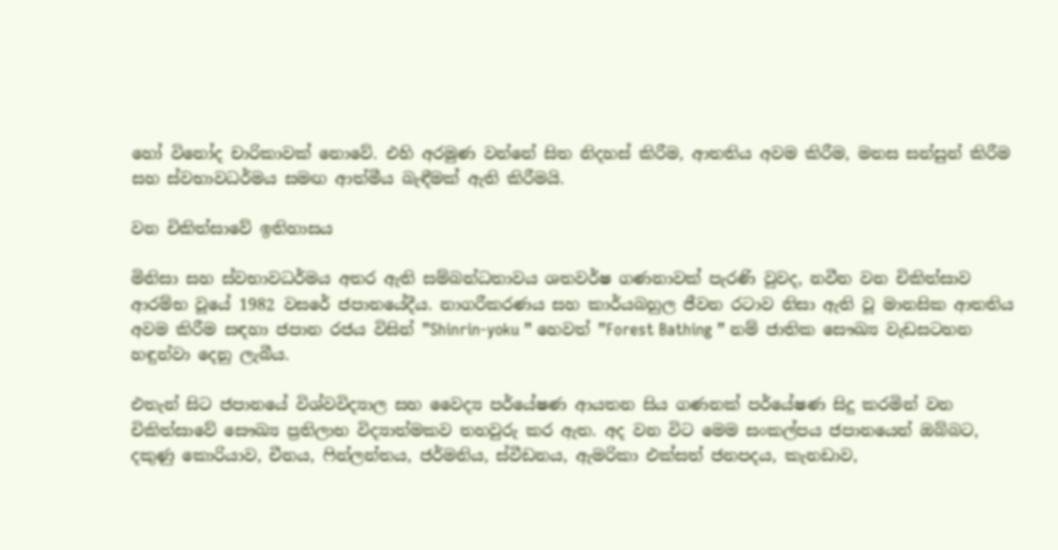හෝ විනෝද චාරිකාවක් නොවේ. එහි අරමුණ වන්නේ සිත නිදහස් කිරීම, ආතතිය අවම කිරීම, මනස සන්සුන් කිරීම සහ ස්වභාවධර්මය සමඟ ආත්මීය බැඳීමක් ඇති කිරීමයි.

වන චිකිත්සාවේ ඉතිහාසය

මිනිසා සහ ස්වභාවධර්මය අතර ඇති සම්බන්ධතාවය ශතවර්ෂ ගණනාවක් පැරණි වුවද, නවීන වන චිකිත්සාව ආරම්භ වූයේ 1982 වසරේ ජපානයේදීය. නාගරීකරණය සහ කාර්යබහුල ජීවන රටාව නිසා ඇති වූ මානසික ආතතිය අවම කිරීම සඳහා ජපාන රජය විසින් ”Shinrin-yoku ” හෙවත් ”Forest Bathing ” නම් ජාතික සෞඛ්‍ය වැඩසටහන හඳුන්වා දෙනු ලැබීය.

එතැන් සිට ජපානයේ විශ්වවිද්‍යාල සහ වෛද්‍ය පර්‌යේෂණ ආයතන සිය ගණනක් පර්‌යේෂණ සිදු කරමින් වන චිකිත්සාවේ සෞඛ්‍ය ප්‍රතිලාභ විද්‍යාත්මකව තහවුරු කර ඇත. අද වන විට මෙම සංකල්පය ජපානයෙන් ඔබ්බට, දකුණු කොරියාව, චීනය, ෆින්ලන්තය, ජර්මනිය, ස්වීඩනය, ඇමරිකා එක්සත් ජනපදය, කැනඩාව,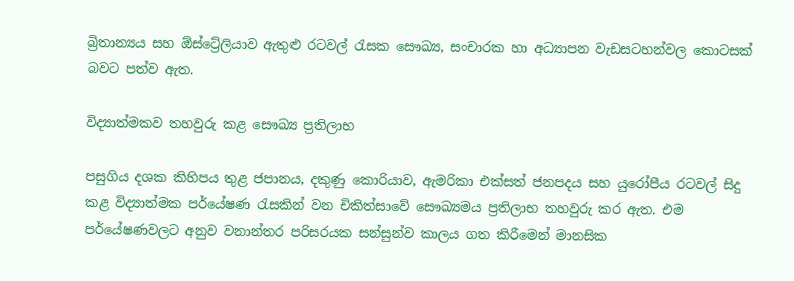බ්‍රිතාන්‍යය සහ ඕස්ට්‍රේලියාව ඇතුළු රටවල් රැසක සෞඛ්‍ය, සංචාරක හා අධ්‍යාපන වැඩසටහන්වල කොටසක් බවට පත්ව ඇත.

විද්‍යාත්මකව තහවුරු කළ සෞඛ්‍ය ප්‍රතිලාභ

පසුගිය දශක කිහිපය තුළ ජපානය, දකුණු කොරියාව, ඇමරිකා එක්සත් ජනපදය සහ යුරෝපීය රටවල් සිදු කළ විද්‍යාත්මක පර්‌යේෂණ රැසකින් වන චිකිත්සාවේ සෞඛ්‍යමය ප්‍රතිලාභ තහවුරු කර ඇත. එම පර්‌යේෂණවලට අනුව වනාන්තර පරිසරයක සන්සුන්ව කාලය ගත කිරීමෙන් මානසික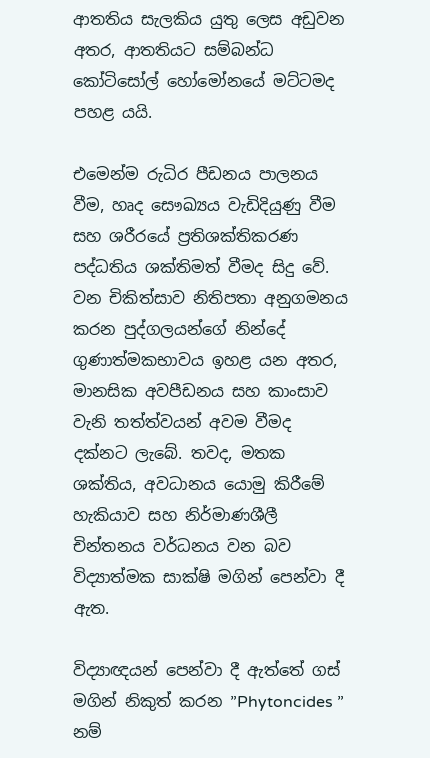ආතතිය සැලකිය යුතු ලෙස අඩුවන අතර, ආතතියට සම්බන්ධ කෝටිසෝල් හෝමෝනයේ මට්ටමද පහළ යයි.

එමෙන්ම රුධිර පීඩනය පාලනය වීම, හෘද සෞඛ්‍යය වැඩිදියුණු වීම සහ ශරීරයේ ප්‍රතිශක්තිකරණ පද්ධතිය ශක්තිමත් වීමද සිදු වේ. වන චිකිත්සාව නිතිපතා අනුගමනය කරන පුද්ගලයන්ගේ නින්දේ ගුණාත්මකභාවය ඉහළ යන අතර, මානසික අවපීඩනය සහ කාංසාව වැනි තත්ත්වයන් අවම වීමද දක්නට ලැබේ. තවද, මතක ශක්තිය, අවධානය යොමු කිරීමේ හැකියාව සහ නිර්මාණශීලී චින්තනය වර්ධනය වන බව විද්‍යාත්මක සාක්ෂි මගින් පෙන්වා දී ඇත.

විද්‍යාඥයන් පෙන්වා දී ඇත්තේ ගස් මගින් නිකුත් කරන ”Phytoncides ” නම්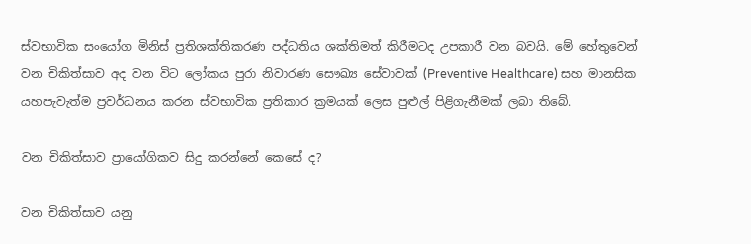ස්වභාවික සංයෝග මිනිස් ප්‍රතිශක්තිකරණ පද්ධතිය ශක්තිමත් කිරීමටද උපකාරී වන බවයි. මේ හේතුවෙන් වන චිකිත්සාව අද වන විට ලෝකය පුරා නිවාරණ සෞඛ්‍ය සේවාවක් (Preventive Healthcare) සහ මානසික යහපැවැත්ම ප්‍රවර්ධනය කරන ස්වභාවික ප්‍රතිකාර ක්‍රමයක් ලෙස පුළුල් පිළිගැනීමක් ලබා තිබේ.

වන චිකිත්සාව ප්‍රායෝගිකව සිදු කරන්නේ කෙසේ ද?

වන චිකිත්සාව යනු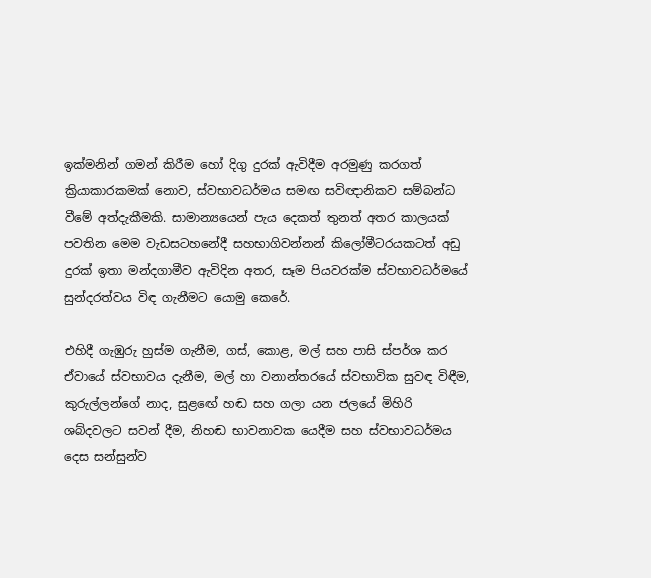ඉක්මනින් ගමන් කිරීම හෝ දිගු දුරක් ඇවිදීම අරමුණු කරගත් ක්‍රියාකාරකමක් නොව, ස්වභාවධර්මය සමඟ සවිඥානිකව සම්බන්ධ වීමේ අත්දැකීමකි. සාමාන්‍යයෙන් පැය දෙකත් තුනත් අතර කාලයක් පවතින මෙම වැඩසටහනේදී සහභාගිවන්නන් කිලෝමීටරයකටත් අඩු දුරක් ඉතා මන්දගාමීව ඇවිදින අතර, සෑම පියවරක්ම ස්වභාවධර්මයේ සුන්දරත්වය විඳ ගැනීමට යොමු කෙරේ.

එහිදී ගැඹුරු හුස්ම ගැනීම, ගස්, කොළ, මල් සහ පාසි ස්පර්ශ කර ඒවායේ ස්වභාවය දැනීම, මල් හා වනාන්තරයේ ස්වභාවික සුවඳ විඳීම, කුරුල්ලන්ගේ නාද, සුළඟේ හඬ සහ ගලා යන ජලයේ මිහිරි ශබ්දවලට සවන් දීම, නිහඬ භාවනාවක යෙදීම සහ ස්වභාවධර්මය දෙස සන්සුන්ව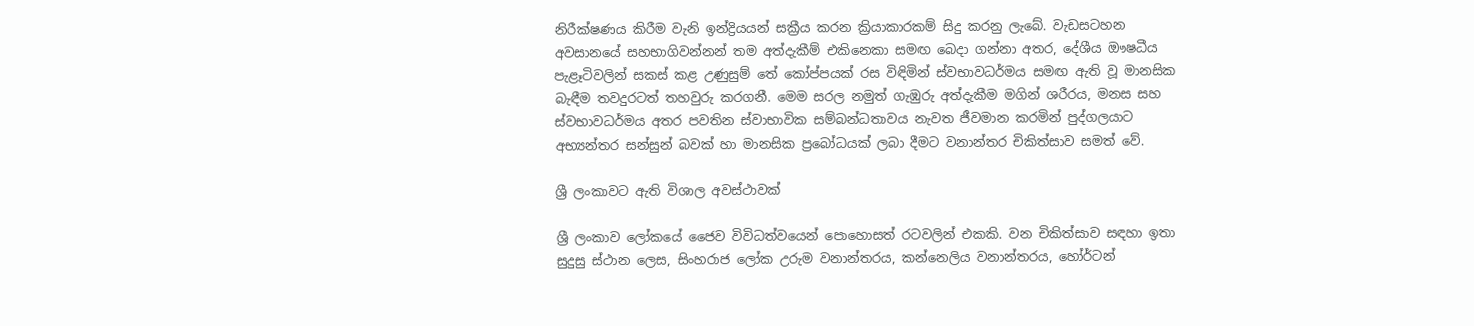නිරීක්ෂණය කිරීම වැනි ඉන්ද්‍රියයන් සක්‍රීය කරන ක්‍රියාකාරකම් සිදු කරනු ලැබේ. වැඩසටහන අවසානයේ සහභාගිවන්නන් තම අත්දැකීම් එකිනෙකා සමඟ බෙදා ගන්නා අතර, දේශීය ඖෂධීය පැළෑටිවලින් සකස් කළ උණුසුම් තේ කෝප්පයක් රස විඳිමින් ස්වභාවධර්මය සමඟ ඇති වූ මානසික බැඳීම තවදුරටත් තහවුරු කරගනී. මෙම සරල නමුත් ගැඹුරු අත්දැකීම මගින් ශරීරය, මනස සහ ස්වභාවධර්මය අතර පවතින ස්වාභාවික සම්බන්ධතාවය නැවත ජීවමාන කරමින් පුද්ගලයාට අභ්‍යන්තර සන්සුන් බවක් හා මානසික ප්‍රබෝධයක් ලබා දීමට වනාන්තර චිකිත්සාව සමත් වේ.

ශ්‍රී ලංකාවට ඇති විශාල අවස්ථාවක්

ශ්‍රී ලංකාව ලෝකයේ ජෛව විවිධත්වයෙන් පොහොසත් රටවලින් එකකි. වන චිකිත්සාව සඳහා ඉතා සුදුසු ස්ථාන ලෙස, සිංහරාජ ලෝක උරුම වනාන්තරය, කන්නෙලිය වනාන්තරය, හෝර්ටන්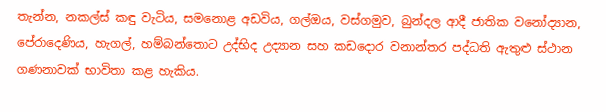තැන්න, නකල්ස් කඳු වැටිය, සමනොළ අඩවිය, ගල්ඔය, වස්ගමුව, බුන්දල ආදී ජාතික වනෝද්‍යාන, පේරාදෙණිය, හැගල්, හම්බන්තොට උද්භිද උද්‍යාන සහ කඩදොර වනාන්තර පද්ධති ඇතුළු ස්ථාන ගණනාවක් භාවිතා කළ හැකිය.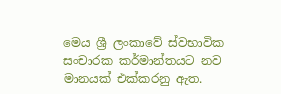මෙය ශ්‍රී ලංකාවේ ස්වභාවික සංචාරක කර්මාන්තයට නව මානයක් එක්කරනු ඇත.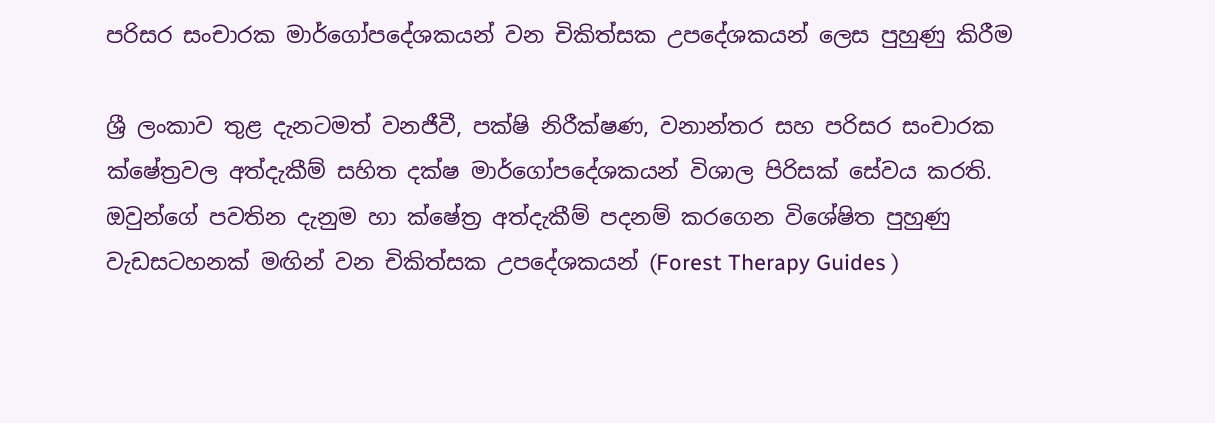පරිසර සංචාරක මාර්ගෝපදේශකයන් වන චිකිත්සක උපදේශකයන් ලෙස පුහුණු කිරීම

ශ්‍රී ලංකාව තුළ දැනටමත් වනජීවී, පක්ෂි නිරීක්ෂණ, වනාන්තර සහ පරිසර සංචාරක ක්ෂේත්‍රවල අත්දැකීම් සහිත දක්ෂ මාර්ගෝපදේශකයන් විශාල පිරිසක් සේවය කරති. ඔවුන්ගේ පවතින දැනුම හා ක්ෂේත්‍ර අත්දැකීම් පදනම් කරගෙන විශේෂිත පුහුණු වැඩසටහනක් මඟින් වන චිකිත්සක උපදේශකයන් (Forest Therapy Guides )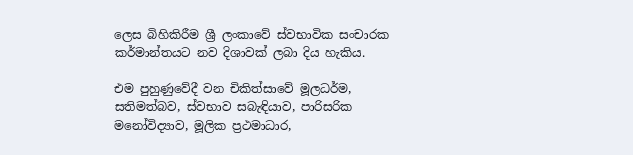ලෙස බිහිකිරීම ශ්‍රී ලංකාවේ ස්වභාවික සංචාරක කර්මාන්තයට නව දිශාවක් ලබා දිය හැකිය.

එම පුහුණුවේදී වන චිකිත්සාවේ මූලධර්ම, සතිමත්බව, ස්වභාව සබැඳියාව, පාරිසරික මනෝවිද්‍යාව, මූලික ප්‍රථමාධාර,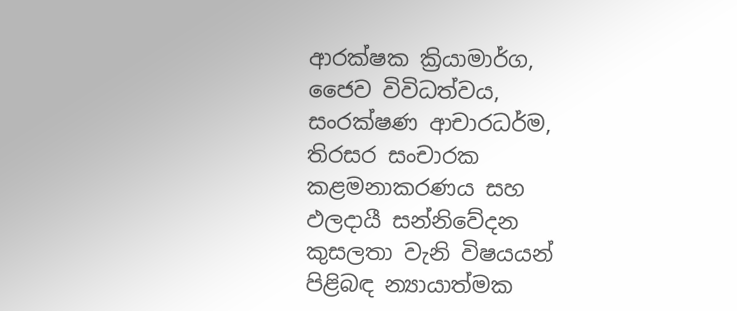ආරක්ෂක ක්‍රියාමාර්ග, ජෛව විවිධත්වය, සංරක්ෂණ ආචාරධර්ම, තිරසර සංචාරක කළමනාකරණය සහ ඵලදායී සන්නිවේදන කුසලතා වැනි විෂයයන් පිළිබඳ න්‍යායාත්මක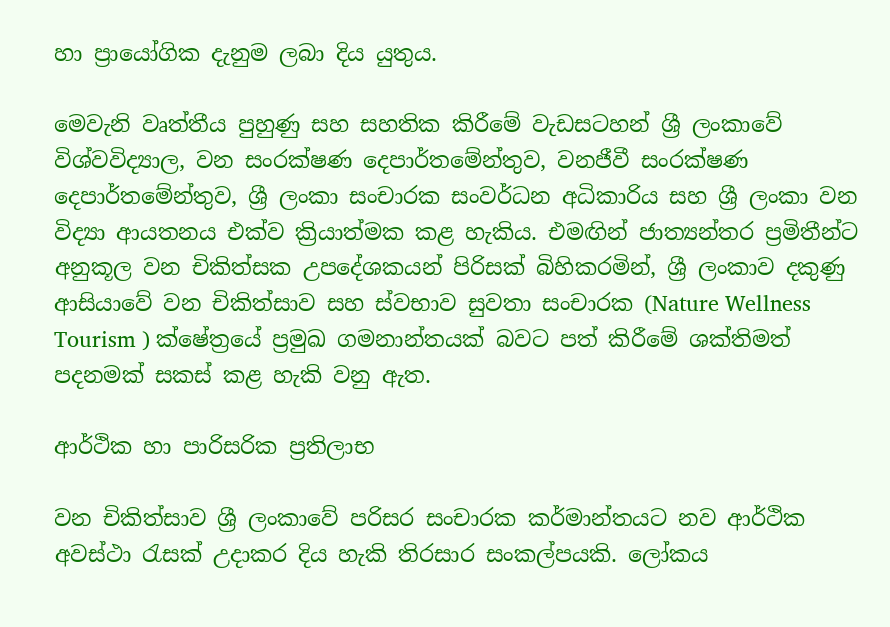හා ප්‍රායෝගික දැනුම ලබා දිය යුතුය.

මෙවැනි වෘත්තීය පුහුණු සහ සහතික කිරීමේ වැඩසටහන් ශ්‍රී ලංකාවේ විශ්වවිද්‍යාල, වන සංරක්ෂණ දෙපාර්තමේන්තුව, වනජීවී සංරක්ෂණ දෙපාර්තමේන්තුව, ශ්‍රී ලංකා සංචාරක සංවර්ධන අධිකාරිය සහ ශ්‍රී ලංකා වන විද්‍යා ආයතනය එක්ව ක්‍රියාත්මක කළ හැකිය. එමඟින් ජාත්‍යන්තර ප්‍රමිතීන්ට අනුකූල වන චිකිත්සක උපදේශකයන් පිරිසක් බිහිකරමින්, ශ්‍රී ලංකාව දකුණු ආසියාවේ වන චිකිත්සාව සහ ස්වභාව සුවතා සංචාරක (Nature Wellness Tourism ) ක්ෂේත්‍රයේ ප්‍රමුඛ ගමනාන්තයක් බවට පත් කිරීමේ ශක්තිමත් පදනමක් සකස් කළ හැකි වනු ඇත.

ආර්ථික හා පාරිසරික ප්‍රතිලාභ

වන චිකිත්සාව ශ්‍රී ලංකාවේ පරිසර සංචාරක කර්මාන්තයට නව ආර්ථික අවස්ථා රැසක් උදාකර දිය හැකි තිරසාර සංකල්පයකි. ලෝකය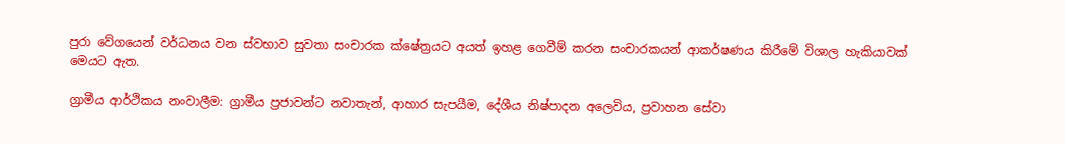පුරා වේගයෙන් වර්ධනය වන ස්වභාව සුවතා සංචාරක ක්ෂේත්‍රයට අයත් ඉහළ ගෙවීම් කරන සංචාරකයන් ආකර්ෂණය කිරීමේ විශාල හැකියාවක් මෙයට ඇත.

ග්‍රාමීය ආර්ථිකය නංවාලීම: ග්‍රාමීය ප්‍රජාවන්ට නවාතැන්, ආහාර සැපයීම, දේශීය නිෂ්පාදන අලෙවිය, ප්‍රවාහන සේවා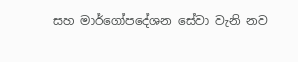සහ මාර්ගෝපදේශන සේවා වැනි නව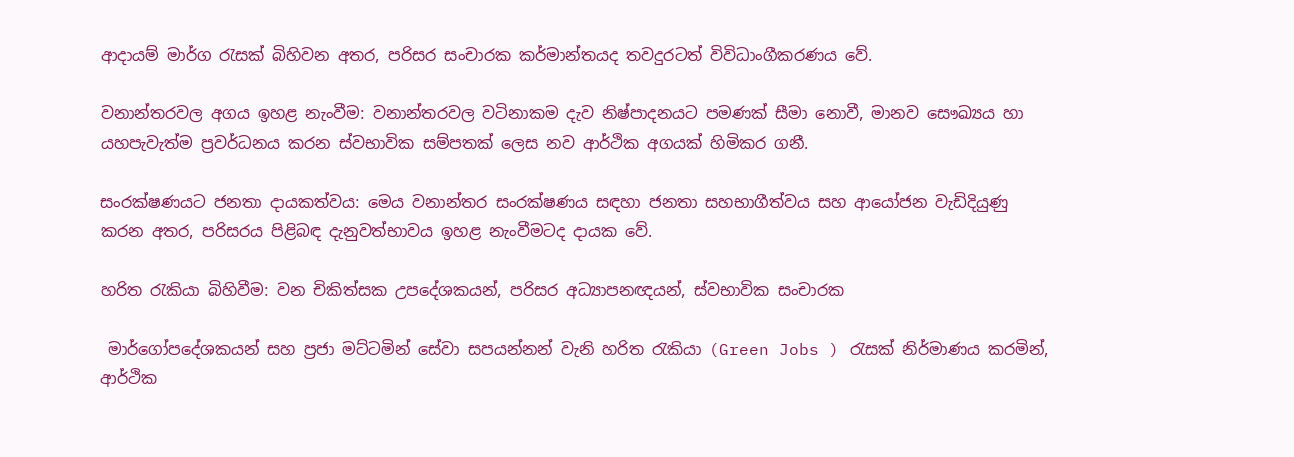ආදායම් මාර්ග රැසක් බිහිවන අතර, පරිසර සංචාරක කර්මාන්තයද තවදුරටත් විවිධාංගීකරණය වේ.

වනාන්තරවල අගය ඉහළ නැංවීම: වනාන්තරවල වටිනාකම දැව නිෂ්පාදනයට පමණක් සීමා නොවී, මානව සෞඛ්‍යය හා යහපැවැත්ම ප්‍රවර්ධනය කරන ස්වභාවික සම්පතක් ලෙස නව ආර්ථික අගයක් හිමිකර ගනී.

සංරක්ෂණයට ජනතා දායකත්වය: මෙය වනාන්තර සංරක්ෂණය සඳහා ජනතා සහභාගීත්වය සහ ආයෝජන වැඩිදියුණු කරන අතර, පරිසරය පිළිබඳ දැනුවත්භාවය ඉහළ නැංවීමටද දායක වේ.

හරිත රැකියා බිහිවීම: වන චිකිත්සක උපදේශකයන්, පරිසර අධ්‍යාපනඥයන්, ස්වභාවික සංචාරක

 මාර්ගෝපදේශකයන් සහ ප්‍රජා මට්ටමින් සේවා සපයන්නන් වැනි හරිත රැකියා (Green Jobs ) රැසක් නිර්මාණය කරමින්, ආර්ථික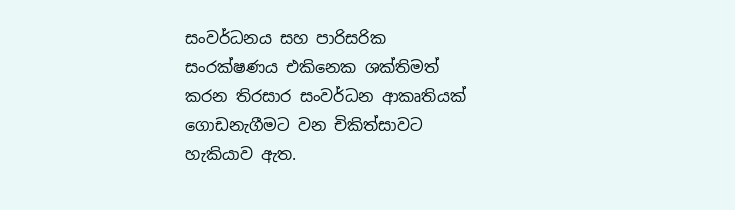සංවර්ධනය සහ පාරිසරික සංරක්ෂණය එකිනෙක ශක්තිමත් කරන තිරසාර සංවර්ධන ආකෘතියක් ගොඩනැගීමට වන චිකිත්සාවට හැකියාව ඇත.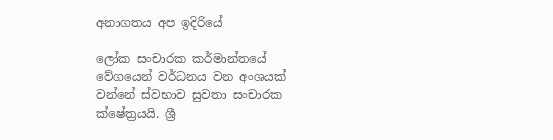අනාගතය අප ඉදිරියේ

ලෝක සංචාරක කර්මාන්තයේ වේගයෙන් වර්ධනය වන අංශයක් වන්නේ ස්වභාව සුවතා සංචාරක ක්ෂේත්‍රයයි. ශ්‍රී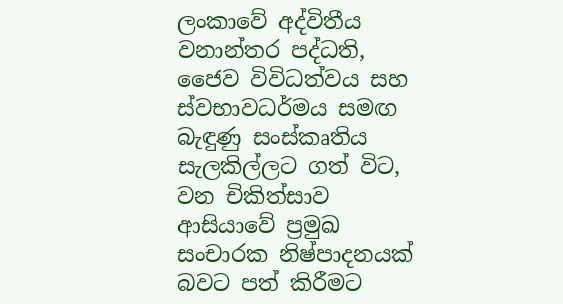ලංකාවේ අද්විතීය වනාන්තර පද්ධති, ජෛව විවිධත්වය සහ ස්වභාවධර්මය සමඟ බැඳුණු සංස්කෘතිය සැලකිල්ලට ගත් විට, වන චිකිත්සාව ආසියාවේ ප්‍රමුඛ සංචාරක නිෂ්පාදනයක් බවට පත් කිරීමට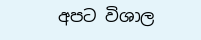අපට විශාල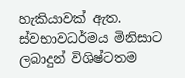හැකියාවක් ඇත. ස්වභාවධර්මය මිනිසාට ලබාදුන් විශිෂ්ටතම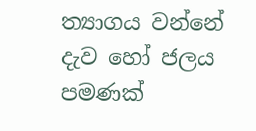ත්‍යාගය වන්නේ දැව හෝ ජලය පමණක්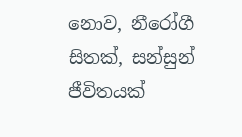නොව, නීරෝගී සිතක්, සන්සුන් ජීවිතයක්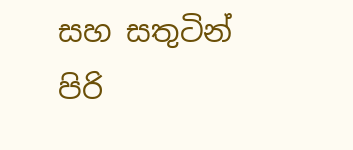සහ සතුටින් පිරි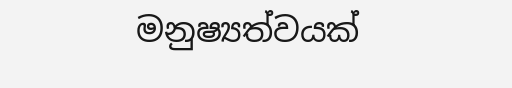මනුෂ්‍යත්වයක්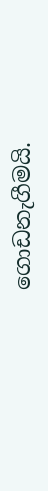ගොඩනැගීමයි.